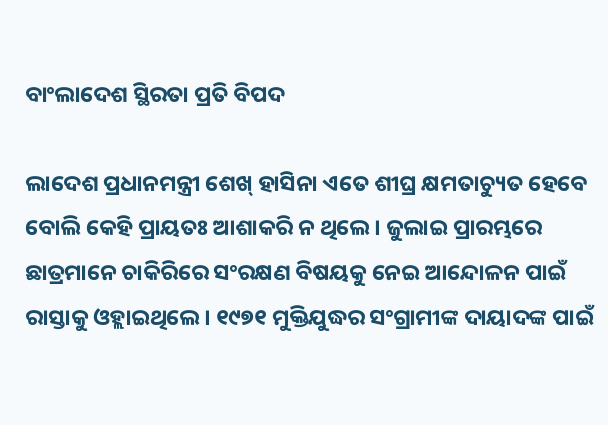ବାଂଲାଦେଶ ସ୍ଥିରତା ପ୍ରତି ବିପଦ

ଲାଦେଶ ପ୍ରଧାନମନ୍ତ୍ରୀ ଶେଖ୍‌ ହାସିନା ଏତେ ଶୀଘ୍ର କ୍ଷମତାଚ୍ୟୁତ ହେବେ ବୋଲି କେହି ପ୍ରାୟତଃ ଆଶାକରି ନ ଥିଲେ। ଜୁଲାଇ ପ୍ରାରମ୍ଭରେ ଛାତ୍ରମାନେ ଚାକିରିରେ ସଂରକ୍ଷଣ ବିଷୟକୁ ନେଇ ଆନ୍ଦୋଳନ ପାଇଁ ରାସ୍ତାକୁ ଓହ୍ଲାଇଥିଲେ। ୧୯୭୧ ମୁକ୍ତିଯୁଦ୍ଧର ସଂଗ୍ରାମୀଙ୍କ ଦାୟାଦଙ୍କ ପାଇଁ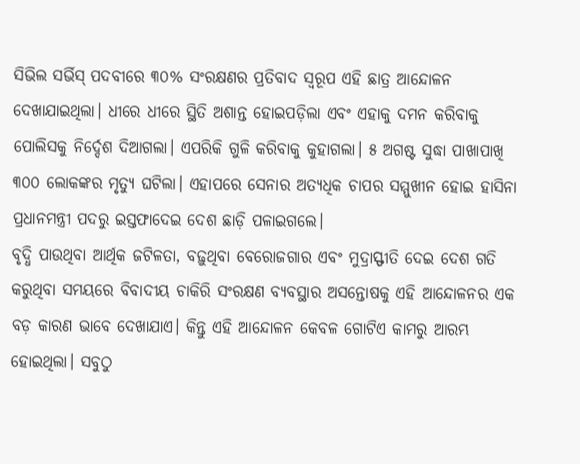ସିଭିଲ ସର୍ଭିସ୍‌ ପଦବୀରେ ୩୦% ସଂରକ୍ଷଣର ପ୍ରତିବାଦ ସ୍ବରୂପ ଏହି ଛାତ୍ର ଆନ୍ଦୋଳନ ଦେଖାଯାଇଥିଲା। ଧୀରେ ଧୀରେ ସ୍ଥିତି ଅଶାନ୍ତ ହୋଇପଡ଼ିଲା ଏବଂ ଏହାକୁ ଦମନ କରିବାକୁ ପୋଲିସକୁ ନିର୍ଦ୍ଦେଶ ଦିଆଗଲା। ଏପରିକି ଗୁଳି କରିବାକୁ କୁହାଗଲା। ୫ ଅଗଷ୍ଟ ସୁଦ୍ଧା ପାଖାପାଖି ୩୦୦ ଲୋକଙ୍କର ମୃତ୍ୟୁ ଘଟିଲା। ଏହାପରେ ସେନାର ଅତ୍ୟଧିକ ଚାପର ସମ୍ମୁଖୀନ ହୋଇ ହାସିନା ପ୍ରଧାନମନ୍ତ୍ରୀ ପଦରୁ ଇସ୍ତଫାଦେଇ ଦେଶ ଛାଡ଼ି ପଳାଇଗଲେ।
ବୃଦ୍ଧି ପାଉଥିବା ଆର୍ଥିକ ଜଟିଳତା, ବଢ଼ୁଥିବା ବେରୋଜଗାର ଏବଂ ମୁଦ୍ରାସ୍ଫୀତି ଦେଇ ଦେଶ ଗତି କରୁଥିବା ସମୟରେ ବିବାଦୀୟ ଚାକିରି ସଂରକ୍ଷଣ ବ୍ୟବସ୍ଥାର ଅସନ୍ତୋଷକୁ ଏହି ଆନ୍ଦୋଳନର ଏକ ବଡ଼ କାରଣ ଭାବେ ଦେଖାଯାଏ। କିନ୍ତୁ ଏହି ଆନ୍ଦୋଳନ କେବଳ ଗୋଟିଏ କାମରୁ ଆରମ୍ଭ ହୋଇଥିଲା। ସବୁଠୁ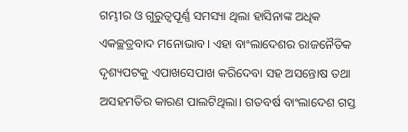ଗମ୍ଭୀର ଓ ଗୁରୁତ୍ୱପୂର୍ଣ୍ଣ ସମସ୍ୟା ଥିଲା ହାସିନାଙ୍କ ଅଧିକ ଏକଚ୍ଛତ୍ରବାଦ ମନୋଭାବ। ଏହା ବାଂଲାଦେଶର ରାଜନୈତିକ ଦୃଶ୍ୟପଟକୁ ଏପାଖସେପାଖ କରିଦେବା ସହ ଅସନ୍ତୋଷ ତଥା ଅସହମତିର କାରଣ ପାଲଟିଥିଲା। ଗତବର୍ଷ ବାଂଲାଦେଶ ଗସ୍ତ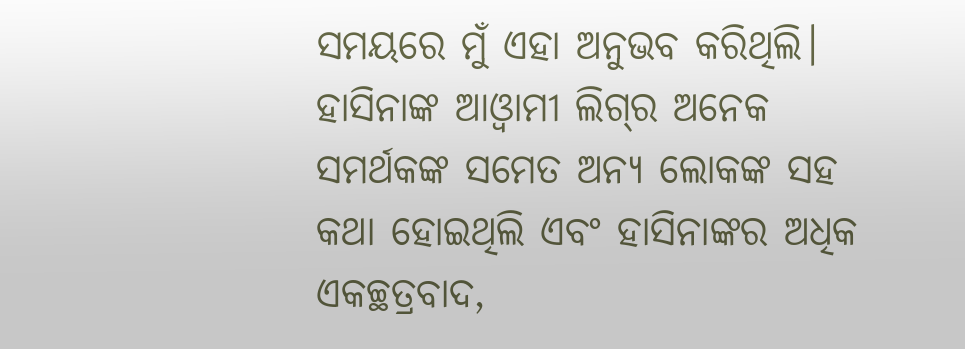ସମୟରେ ମୁଁ ଏହା ଅନୁଭବ କରିଥିଲି। ହାସିନାଙ୍କ ଆଓ୍ବାମୀ ଲିଗ୍‌ର ଅନେକ ସମର୍ଥକଙ୍କ ସମେତ ଅନ୍ୟ ଲୋକଙ୍କ ସହ କଥା ହୋଇଥିଲି ଏବଂ ହାସିନାଙ୍କର ଅଧିକ ଏକଚ୍ଛତ୍ରବାଦ,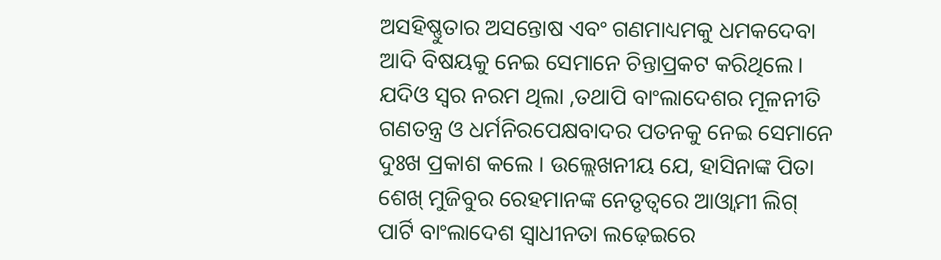ଅସହିଷ୍ଣୁତାର ଅସନ୍ତୋଷ ଏବଂ ଗଣମାଧ୍ୟମକୁ ଧମକଦେବା ଆଦି ବିଷୟକୁ ନେଇ ସେମାନେ ଚିନ୍ତାପ୍ରକଟ କରିଥିଲେ। ଯଦିଓ ସ୍ବର ନରମ ଥିଲା ,ତଥାପି ବାଂଲାଦେଶର ମୂଳନୀତି ଗଣତନ୍ତ୍ର ଓ ଧର୍ମନିରପେକ୍ଷବାଦର ପତନକୁ ନେଇ ସେମାନେ ଦୁଃଖ ପ୍ରକାଶ କଲେ । ଉଲ୍ଲେଖନୀୟ ଯେ, ହାସିନାଙ୍କ ପିତା ଶେଖ୍‌ ମୁଜିବୁର ରେହମାନଙ୍କ ନେତୃତ୍ୱରେ ଆଓ୍ବାମୀ ଲିଗ୍‌ ପାର୍ଟି ବାଂଲାଦେଶ ସ୍ବାଧୀନତା ଲଢ଼େଇରେ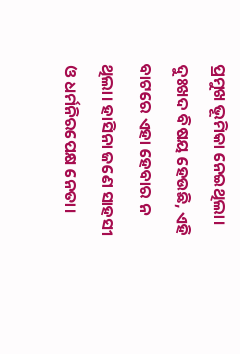ପ୍ରମୁଖ ଭୂମିକା ନେଇଥିଲା।
ଦୁଃଖଦ ବିଷୟ ହେଉଛି, ଏହି ବାଟରେ ଏହା ହେବାର ନ ଥିଲା। ହାସିନା ଜଣେ ସାହସୀ ଓ ଧର୍ମନିରପେକ୍ଷ ନେତା।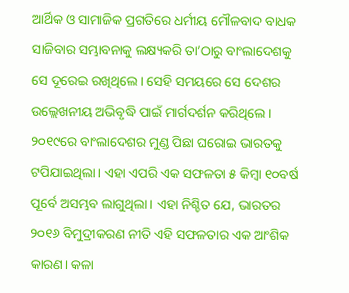ଆର୍ଥିକ ଓ ସାମାଜିକ ପ୍ରଗତିରେ ଧର୍ମୀୟ ମୌଳବାଦ ବାଧକ ସାଜିବାର ସମ୍ଭାବନାକୁ ଲକ୍ଷ୍ୟକରି ତା’ଠାରୁ ବାଂଲାଦେଶକୁ ସେ ଦୂରେଇ ରଖିଥିଲେ। ସେହି ସମୟରେ ସେ ଦେଶର ଉଲ୍ଲେଖନୀୟ ଅଭିବୃଦ୍ଧି ପାଇଁ ମାର୍ଗଦର୍ଶନ କରିଥିଲେ। ୨୦୧୯ରେ ବାଂଲାଦେଶର ମୁଣ୍ଡ ପିଛା ଘରୋଇ ଭାରତକୁ ଟପିଯାଇଥିଲା। ଏହା ଏପରି ଏକ ସଫଳତା ୫ କିମ୍ବା ୧୦ବର୍ଷ ପୂର୍ବେ ଅସମ୍ଭବ ଲାଗୁଥିଲା। ଏହା ନିଶ୍ଚିତ ଯେ, ଭାରତର ୨୦୧୬ ବିମୁଦ୍ରୀକରଣ ନୀତି ଏହି ସଫଳତାର ଏକ ଆଂଶିକ କାରଣ। କଳା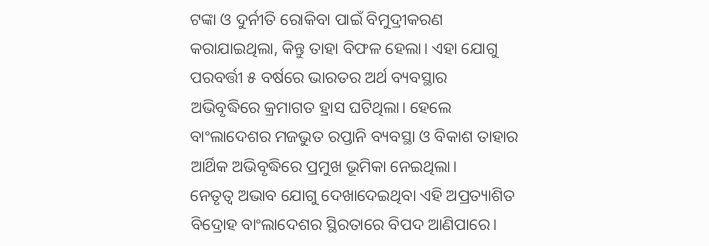ଟଙ୍କା ଓ ଦୁର୍ନୀତି ରୋକିବା ପାଇଁ ବିମୁଦ୍ରୀକରଣ କରାଯାଇଥିଲା, କିନ୍ତୁ ତାହା ବିଫଳ ହେଲା। ଏହା ଯୋଗୁ ପରବର୍ତ୍ତୀ ୫ ବର୍ଷରେ ଭାରତର ଅର୍ଥ ବ୍ୟବସ୍ଥାର ଅଭିବୃଦ୍ଧିରେ କ୍ରମାଗତ ହ୍ରାସ ଘଟିଥିଲା। ହେଲେ ବାଂଲାଦେଶର ମଜଭୁତ ରପ୍ତାନି ବ୍ୟବସ୍ଥା ଓ ବିକାଶ ତାହାର ଆର୍ଥିକ ଅଭିବୃଦ୍ଧିରେ ପ୍ରମୁଖ ଭୂମିକା ନେଇଥିଲା।
ନେତୃତ୍ୱ ଅଭାବ ଯୋଗୁ ଦେଖାଦେଇଥିବା ଏହି ଅପ୍ରତ୍ୟାଶିତ ବିଦ୍ରୋହ ବାଂଲାଦେଶର ସ୍ଥିରତାରେ ବିପଦ ଆଣିପାରେ।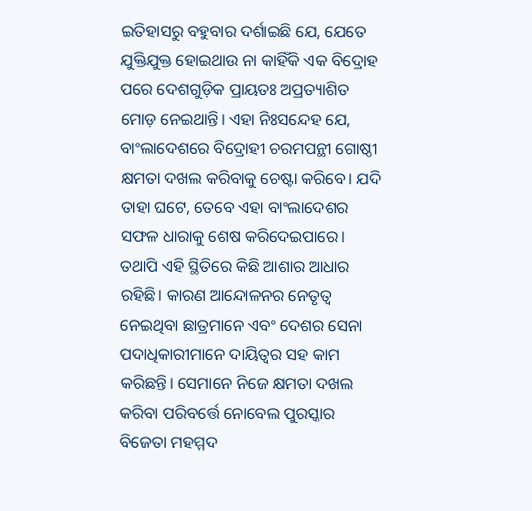ଇତିହାସରୁ ବହୁବାର ଦର୍ଶାଇଛି ଯେ, ଯେତେ ଯୁକ୍ତିଯୁକ୍ତ ହୋଇଥାଉ ନା କାହିଁକି ଏକ ବିଦ୍ରୋହ ପରେ ଦେଶଗୁଡ଼ିକ ପ୍ରାୟତଃ ଅପ୍ରତ୍ୟାଶିତ ମୋଡ଼ ନେଇଥାନ୍ତି। ଏହା ନିଃସନ୍ଦେହ ଯେ, ବାଂଲାଦେଶରେ ବିଦ୍ରୋହୀ ଚରମପନ୍ଥୀ ଗୋଷ୍ଠୀ କ୍ଷମତା ଦଖଲ କରିବାକୁ ଚେଷ୍ଟା କରିବେ। ଯଦି ତାହା ଘଟେ, ତେବେ ଏହା ବାଂଲାଦେଶର ସଫଳ ଧାରାକୁ ଶେଷ କରିଦେଇପାରେ। ତଥାପି ଏହି ସ୍ଥିତିରେ କିଛି ଆଶାର ଆଧାର ରହିଛି। କାରଣ ଆନ୍ଦୋଳନର ନେତୃତ୍ୱ ନେଇଥିବା ଛାତ୍ରମାନେ ଏବଂ ଦେଶର ସେନା ପଦାଧିକାରୀମାନେ ଦାୟିତ୍ୱର ସହ କାମ କରିଛନ୍ତି। ସେମାନେ ନିଜେ କ୍ଷମତା ଦଖଲ କରିବା ପରିବର୍ତ୍ତେ ନୋବେଲ ପୁରସ୍କାର ବିଜେତା ମହମ୍ମଦ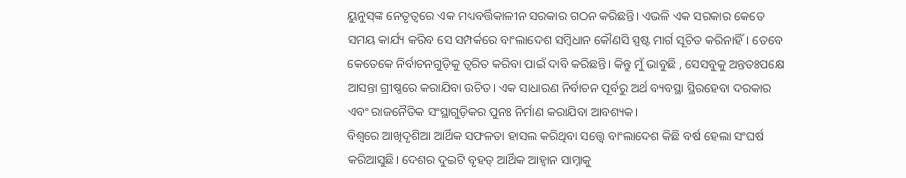ୟୁନୁସ୍‌ଙ୍କ ନେତୃତ୍ୱରେ ଏକ ମଧ୍ୟବର୍ତ୍ତିକାଳୀନ ସରକାର ଗଠନ କରିଛନ୍ତି। ଏଭଳି ଏକ ସରକାର କେତେ ସମୟ କାର୍ଯ୍ୟ କରିବ ସେ ସମ୍ପର୍କରେ ବାଂଲାଦେଶ ସମ୍ବିଧାନ କୌଣସି ସ୍ପଷ୍ଟ ମାର୍ଗ ସୂଚିତ କରିନାହିଁ। ତେବେ କେତେକେ ନିର୍ବାଚନଗୁଡ଼ିକୁ ତ୍ୱରିତ କରିବା ପାଇଁ ଦାବି କରିଛନ୍ତି। କିନ୍ତୁ ମୁଁ ଭାବୁଛି , ସେସବୁକୁ ଅନ୍ତତଃପକ୍ଷେ ଆସନ୍ତା ଗ୍ରୀଷ୍ଣରେ କରାଯିବା ଉଚିତ। ଏକ ସାଧାରଣ ନିର୍ବାଚନ ପୂର୍ବରୁ ଅର୍ଥ ବ୍ୟବସ୍ଥା ସ୍ଥିରହେବା ଦରକାର ଏବଂ ରାଜନୈତିକ ସଂସ୍ଥାଗୁଡ଼ିକର ପୁନଃ ନିର୍ମାଣ କରାଯିବା ଆବଶ୍ୟକ।
ବିଶ୍ୱରେ ଆଖିଦୃଶିଆ ଆର୍ଥିକ ସଫଳତା ହାସଲ କରିଥିବା ସତ୍ତ୍ୱେ ବାଂଲାଦେଶ କିଛି ବର୍ଷ ହେଲା ସଂଘର୍ଷ କରିଆସୁଛି। ଦେଶର ଦୁଇଟି ବୃହତ୍‌ ଆର୍ଥିକ ଆହ୍ବାନ ସାମ୍ନାକୁ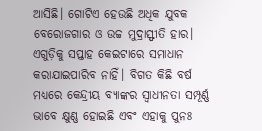ଆସିଛି। ଗୋଟିଏ ହେଉଛି ଅଧିକ ଯୁବକ ବେରୋଜଗାର ଓ ଉଚ୍ଚ ମୁଦ୍ରାସ୍ଫୀତି ହାର। ଏଗୁଡ଼ିକୁ ସପ୍ତାହ କେଇଟାରେ ସମାଧାନ କରାଯାଇପାରିବ ନାହିଁ। ବିଗତ କିଛି ବର୍ଷ ମଧ୍ୟରେ କେନ୍ଦ୍ରୀୟ ବ୍ୟାଙ୍କର ସ୍ବାଧୀନତା ସମ୍ପୂର୍ଣ୍ଣ ଭାବେ କ୍ଷୁଣ୍ଣ ହୋଇଛି ଏବଂ ଏହାକୁ ପୁନଃ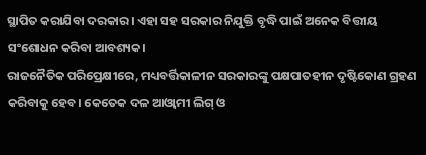ସ୍ଥାପିତ କରାଯିବା ଦରକାର। ଏହା ସହ ସରକାର ନିଯୁକ୍ତି ବୃଦ୍ଧି ପାଇଁ ଅନେକ ବିତ୍ତୀୟ ସଂଶୋଧନ କରିବା ଆବଶ୍ୟକ।
ରାଜନୈତିକ ପରିପ୍ରେକ୍ଷୀରେ, ମଧ୍ୟବର୍ତ୍ତିକାଳୀନ ସରକାରଙ୍କୁ ପକ୍ଷପାତହୀନ ଦୃଷ୍ଟିକୋଣ ଗ୍ରହଣ କରିବାକୁ ହେବ। କେତେକ ଦଳ ଆଓ୍ବାମୀ ଲିଗ୍‌ ଓ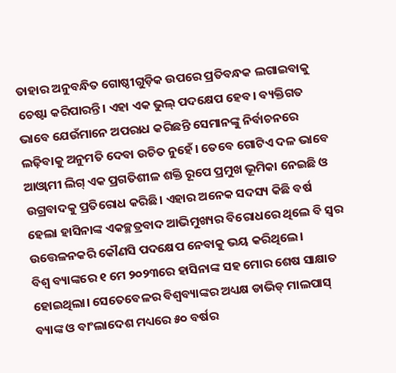ତାହାର ଅନୁବନ୍ଧିତ ଗୋଷ୍ଠୀଗୁଡ଼ିକ ଉପରେ ପ୍ରତିବନ୍ଧକ ଲଗାଇବାକୁ ଚେଷ୍ଟା କରିପାରନ୍ତି। ଏହା ଏକ ଭୁଲ୍‌ ପଦକ୍ଷେପ ହେବ। ବ୍ୟକ୍ତିଗତ ଭାବେ ଯେଉଁମାନେ ଅପରାଧ କରିଛନ୍ତି ସେମାନଙ୍କୁ ନିର୍ବାଚନରେ ଲଢ଼ିବାକୁ ଅନୁମତି ଦେବା ଉଚିତ ନୁହେଁ। ତେବେ ଗୋଟିଏ ଦଳ ଭାବେ ଆଓ୍ବାମୀ ଲିଗ୍‌ ଏକ ପ୍ରଗତିଶୀଳ ଶକ୍ତି ରୂପେ ପ୍ରମୁଖ ଭୂମିକା ନେଇଛି ଓ ଉଗ୍ରବାଦକୁ ପ୍ରତିରୋଧ କରିଛି। ଏହାର ଅନେକ ସଦସ୍ୟ କିଛି ବର୍ଷ ହେଲା ହାସିନାଙ୍କ ଏକଚ୍ଛତ୍ରବାଦ ଆଭିମୁଖ୍ୟର ବିରୋଧରେ ଥିଲେ ବି ସ୍ବର ଉତ୍ତେଳନକରି କୌଣସି ପଦକ୍ଷେପ ନେବାକୁ ଭୟ କରିଥିଲେ।
ବିଶ୍ୱ ବ୍ୟାଙ୍କରେ ୧ ମେ ୨୦୨୩ରେ ହାସିନାଙ୍କ ସହ ମୋର ଶେଷ ସାକ୍ଷାତ ହୋଇଥିଲା। ସେତେବେଳର ବିଶ୍ୱବ୍ୟାଙ୍କର ଅଧ୍ୟକ୍ଷ ଡାଭିଡ୍‌ ମାଲପାସ୍‌ ବ୍ୟାଙ୍କ ଓ ବାଂଲାଦେଶ ମଧ୍ୟରେ ୫୦ ବର୍ଷର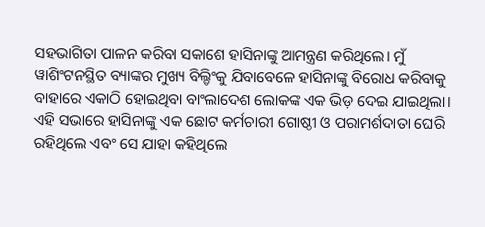ସହଭାଗିତା ପାଳନ କରିବା ସକାଶେ ହାସିନାଙ୍କୁ ଆମନ୍ତ୍ରଣ କରିଥିଲେ। ମୁଁ ୱାଶିଂଟନସ୍ଥିତ ବ୍ୟାଙ୍କର ମୁଖ୍ୟ ବିଲ୍ଡିଂକୁ ଯିବାବେଳେ ହାସିନାଙ୍କୁ ବିରୋଧ କରିବାକୁ ବାହାରେ ଏକାଠି ହୋଇଥିବା ବାଂଲାଦେଶ ଲୋକଙ୍କ ଏକ ଭିଡ଼ ଦେଇ ଯାଇଥିଲା। ଏହି ସଭାରେ ହାସିନାଙ୍କୁ ଏକ ଛୋଟ କର୍ମଚାରୀ ଗୋଷ୍ଠୀ ଓ ପରାମର୍ଶଦାତା ଘେରି ରହିଥିଲେ ଏବଂ ସେ ଯାହା କହିଥିଲେ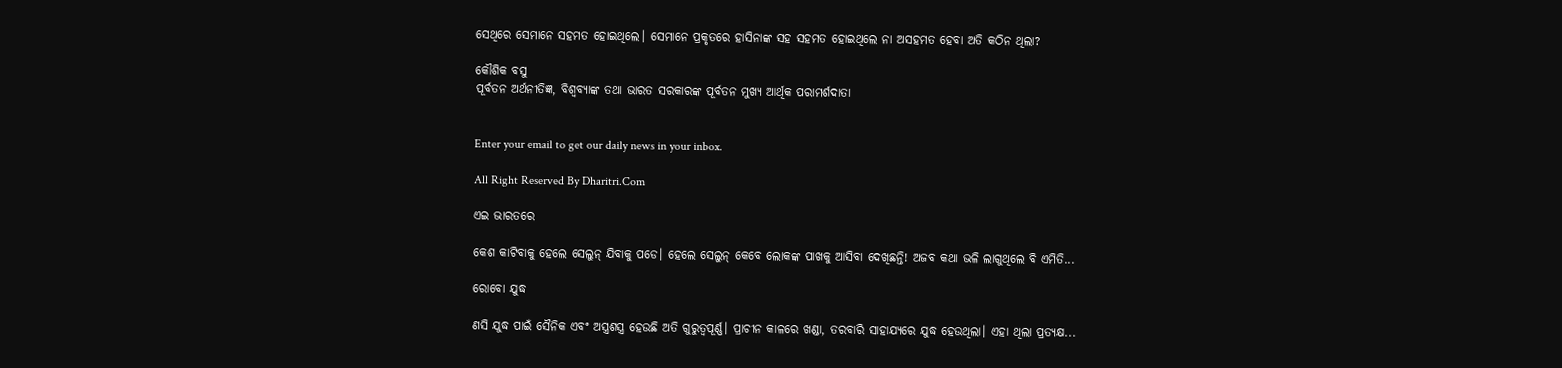ସେଥିରେ ସେମାନେ ସହମତ ହୋଇଥିଲେ। ସେମାନେ ପ୍ରକୃତରେ ହାସିନାଙ୍କ ସହ ସହମତ ହୋଇଥିଲେ ନା ଅସହମତ ହେବା ଅତି କଠିନ ଥିଲା?

କୌଶିକ ବସୁ
ପୂର୍ବତନ ଅର୍ଥନୀତିଜ୍ଞ, ବିଶ୍ୱବ୍ୟାଙ୍କ ତଥା ଭାରତ ସରକାରଙ୍କ ପୂର୍ବତନ ମୁଖ୍ୟ ଆର୍ଥିକ ପରାମର୍ଶଦାତା


Enter your email to get our daily news in your inbox.

All Right Reserved By Dharitri.Com

ଏଇ ଭାରତରେ

କେଶ କାଟିବାକୁ ହେଲେ ସେଲୁନ୍‌ ଯିବାକୁ ପଡେ। ହେଲେ ସେଲୁନ୍‌ କେବେ ଲୋକଙ୍କ ପାଖକୁ ଆସିବା ଦେଖିଛନ୍ତି! ଅଜବ କଥା ଭଳି ଲାଗୁଥିଲେ ବି ଏମିତି...

ରୋବୋ ଯୁଦ୍ଧ

ଣସି ଯୁଦ୍ଧ ପାଇଁ ସୈନିକ ଏବଂ ଅସ୍ତ୍ରଶସ୍ତ୍ର ହେଉଛି ଅତି ଗୁରୁତ୍ୱପୂର୍ଣ୍ଣ। ପ୍ରାଚୀନ କାଳରେ ଖଣ୍ଡା, ତରବାରି ସାହାଯ୍ୟରେ ଯୁଦ୍ଧ ହେଉଥିଲା। ଏହା ଥିଲା ପ୍ରତ୍ୟକ୍ଷ...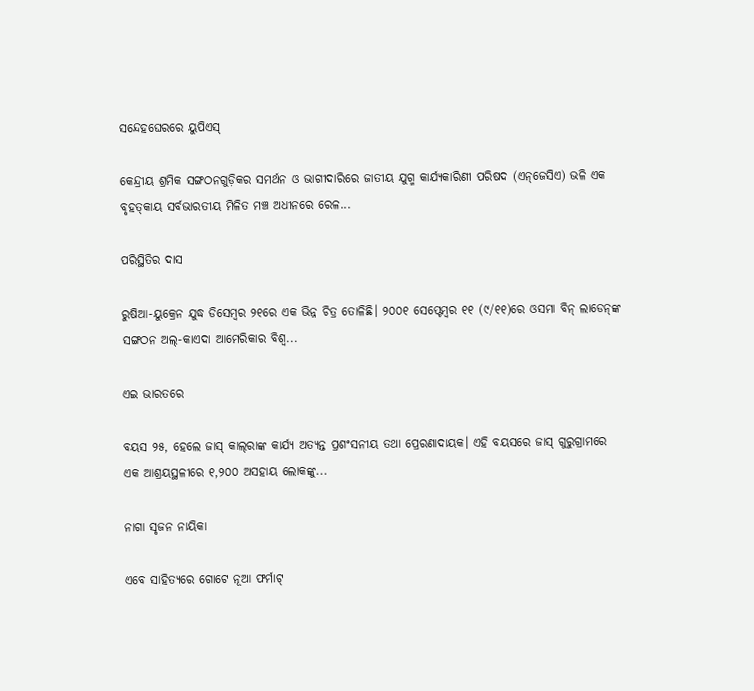ସନ୍ଦେହଘେରରେ ୟୁପିଏସ୍‌

କେନ୍ଦ୍ରୀୟ ଶ୍ରମିକ ସଙ୍ଗଠନଗୁଡ଼ିକର ସମର୍ଥନ ଓ ଭାଗୀଦାରିରେ ଜାତୀୟ ଯୁଗ୍ମ କାର୍ଯ୍ୟକାରିଣୀ ପରିଷଦ (ଏନ୍‌ଜେସିଏ) ଭଳି ଏକ ବୃହତ୍‌କାୟ ସର୍ବଭାରତୀୟ ମିଳିତ ମଞ୍ଚ ଅଧୀନରେ ରେଳ...

ପରିସ୍ଥିତିର ଦାସ

ରୁଷିଆ-ୟୁକ୍ରେନ ଯୁଦ୍ଧ ଡିସେମ୍ବର ୨୧ରେ ଏକ ଭିନ୍ନ ଚିତ୍ର ତୋଳିଛି। ୨୦୦୧ ସେପ୍ଟେମ୍ବର ୧୧ (୯/୧୧)ରେ ଓସମା ବିନ୍‌ ଲାଡେନ୍‌ଙ୍କ ସଙ୍ଗଠନ ଅଲ୍‌-କାଏଦା ଆମେରିକାର ବିଶ୍ୱ...

ଏଇ ଭାରତରେ

ବୟସ ୨୫, ହେଲେ ଜାସ୍‌ କାଲ୍‌ରାଙ୍କ କାର୍ଯ୍ୟ ଅତ୍ୟନ୍ତ ପ୍ରଶଂସନୀୟ ତଥା ପ୍ରେରଣାଦାୟକ। ଏହି ବୟସରେ ଜାସ୍‌ ଗୁରୁଗ୍ରାମରେ ଏକ ଆଶ୍ରୟସ୍ଥଳୀରେ ୧,୨୦୦ ଅସହାୟ ଲୋକଙ୍କୁ...

ନାଗା ସୃଜନ ନାୟିକା

ଏବେ ସାହିତ୍ୟରେ ଗୋଟେ ନୂଆ ଫର୍ମାଟ୍‌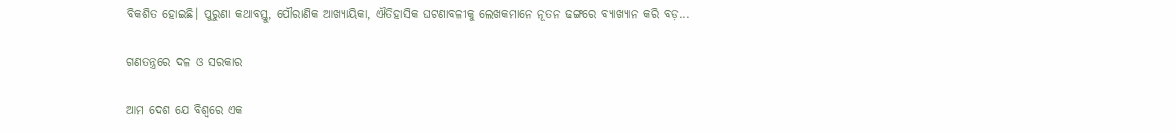ବିକଶିତ ହୋଇଛି। ପୁରୁଣା କଥାବସ୍ତୁ, ପୌରାଣିକ ଆଖ୍ୟାୟିକା, ଐତିହାସିକ ଘଟଣାବଳୀକୁ ଲେଖକମାନେ ନୂତନ ଢଙ୍ଗରେ ବ୍ୟାଖ୍ୟାନ କରି ବଡ଼...

ଗଣତନ୍ତ୍ରରେ ଦଳ ଓ ସରକାର

ଆମ ଦେଶ ଯେ ବିଶ୍ୱରେ ଏକ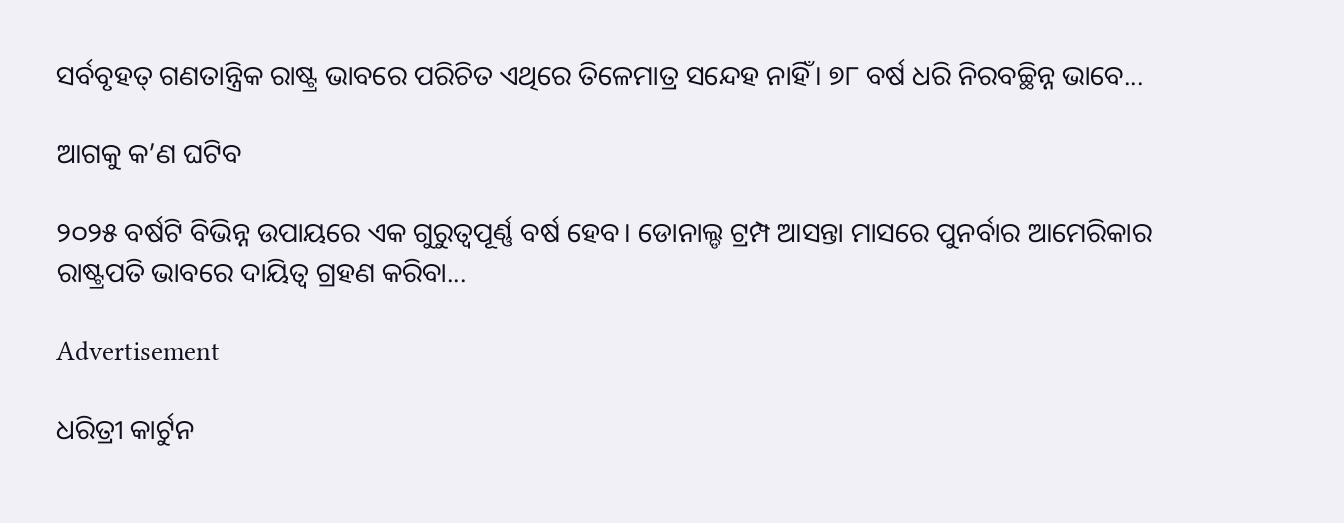ସର୍ବବୃହତ୍‌ ଗଣତାନ୍ତ୍ରିକ ରାଷ୍ଟ୍ର ଭାବରେ ପରିଚିତ ଏଥିରେ ତିଳେମାତ୍ର ସନ୍ଦେହ ନାହିଁ। ୭୮ ବର୍ଷ ଧରି ନିରବଚ୍ଛିନ୍ନ ଭାବେ...

ଆଗକୁ କ’ଣ ଘଟିବ

୨୦୨୫ ବର୍ଷଟି ବିଭିନ୍ନ ଉପାୟରେ ଏକ ଗୁରୁତ୍ୱପୂର୍ଣ୍ଣ ବର୍ଷ ହେବ। ଡୋନାଲ୍ଡ ଟ୍ରମ୍ପ ଆସନ୍ତା ମାସରେ ପୁନର୍ବାର ଆମେରିକାର ରାଷ୍ଟ୍ରପତି ଭାବରେ ଦାୟିତ୍ୱ ଗ୍ରହଣ କରିବା...

Advertisement

ଧରିତ୍ରୀ କାର୍ଟୁନ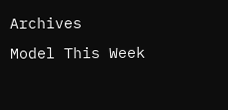Archives
Model This Week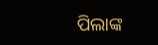ପିଲାଙ୍କ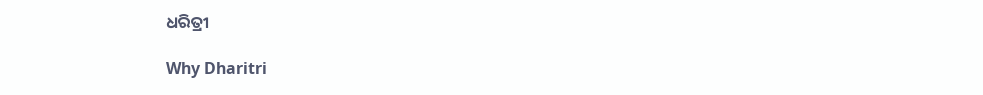ଧରିତ୍ରୀ

Why Dharitri